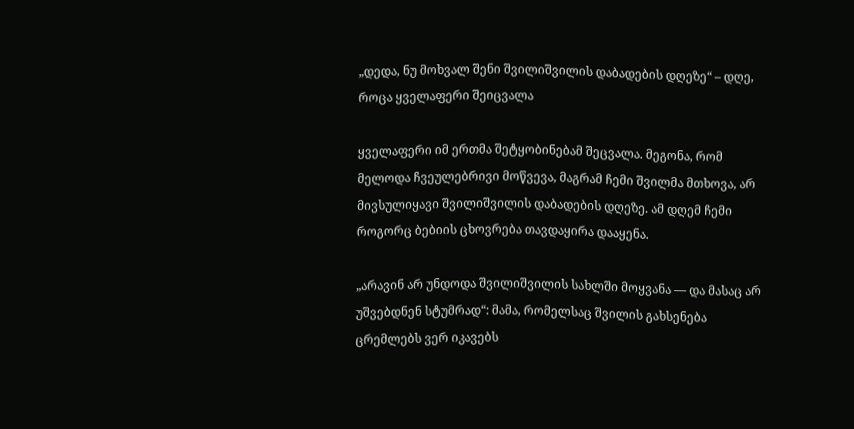„დედა, ნუ მოხვალ შენი შვილიშვილის დაბადების დღეზე“ – დღე, როცა ყველაფერი შეიცვალა

ყველაფერი იმ ერთმა შეტყობინებამ შეცვალა. მეგონა, რომ მელოდა ჩვეულებრივი მოწვევა, მაგრამ ჩემი შვილმა მთხოვა, არ მივსულიყავი შვილიშვილის დაბადების დღეზე. ამ დღემ ჩემი როგორც ბებიის ცხოვრება თავდაყირა დააყენა.

„არავინ არ უნდოდა შვილიშვილის სახლში მოყვანა — და მასაც არ უშვებდნენ სტუმრად“: მამა, რომელსაც შვილის გახსენება ცრემლებს ვერ იკავებს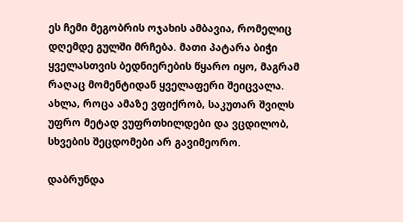ეს ჩემი მეგობრის ოჯახის ამბავია, რომელიც დღემდე გულში მრჩება. მათი პატარა ბიჭი ყველასთვის ბედნიერების წყარო იყო, მაგრამ რაღაც მომენტიდან ყველაფერი შეიცვალა. ახლა, როცა ამაზე ვფიქრობ, საკუთარ შვილს უფრო მეტად ვუფრთხილდები და ვცდილობ, სხვების შეცდომები არ გავიმეორო.

დაბრუნდა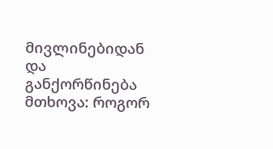მივლინებიდან და განქორწინება მთხოვა: როგორ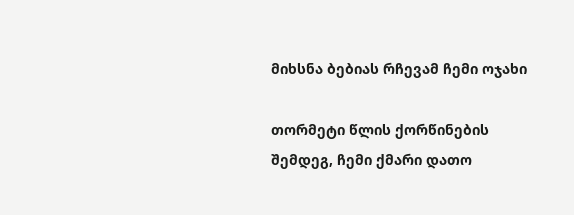მიხსნა ბებიას რჩევამ ჩემი ოჯახი

თორმეტი წლის ქორწინების შემდეგ, ჩემი ქმარი დათო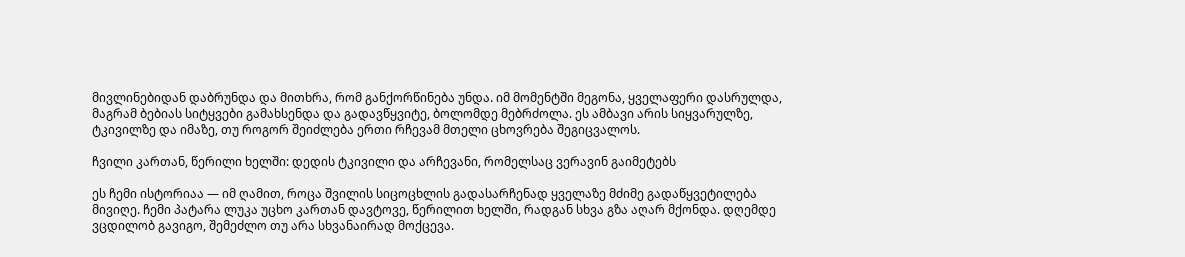მივლინებიდან დაბრუნდა და მითხრა, რომ განქორწინება უნდა. იმ მომენტში მეგონა, ყველაფერი დასრულდა, მაგრამ ბებიას სიტყვები გამახსენდა და გადავწყვიტე, ბოლომდე მებრძოლა. ეს ამბავი არის სიყვარულზე, ტკივილზე და იმაზე, თუ როგორ შეიძლება ერთი რჩევამ მთელი ცხოვრება შეგიცვალოს.

ჩვილი კართან, წერილი ხელში: დედის ტკივილი და არჩევანი, რომელსაც ვერავინ გაიმეტებს

ეს ჩემი ისტორიაა — იმ ღამით, როცა შვილის სიცოცხლის გადასარჩენად ყველაზე მძიმე გადაწყვეტილება მივიღე. ჩემი პატარა ლუკა უცხო კართან დავტოვე, წერილით ხელში, რადგან სხვა გზა აღარ მქონდა. დღემდე ვცდილობ გავიგო, შემეძლო თუ არა სხვანაირად მოქცევა.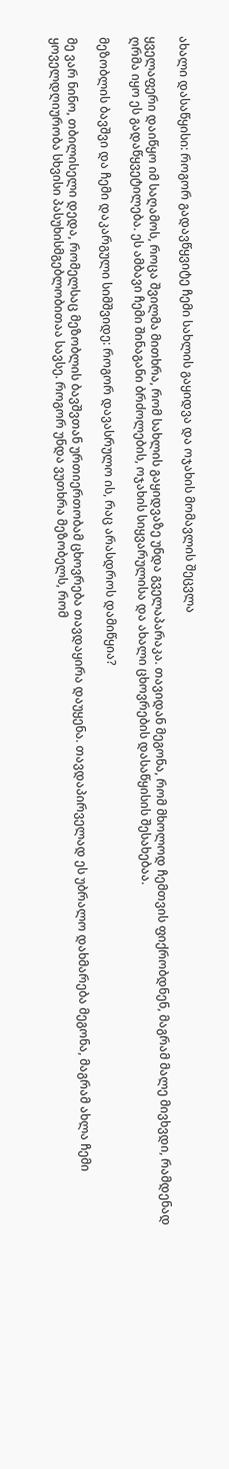ახალი დასაწყისი: როგორ გადავწყვიტე ჩემი სახლის გაყიდვა და ოჯახის მომავლის შეცვლა

ყველაფერი დაიწყო იმ საღამოს, როცა შვილმა მითხრა, რომ სახლის გაყიდვაზე უნდა გველაპარაკა. თავიდან მეგონა, რომ მხოლოდ ჩემთვის ფიქრობდნენ, მაგრამ მალე მივხვდი, რამდენად ღრმა იყო ეს გადაწყვეტილება. ეს ამბავი ჩემი შინაგანი ბრძოლების, ოჯახის სიყვარულისა და ახალი ცხოვრების დასაწყისის შესახებაა.

მეზობლის ბავშვი და ჩემი დაკარგული სიმშვიდე: როგორ დავასრულო ის, რაც არასდროს დამიწყია?

მე ვარ ნინო, თბილისელი დედა, რომელსაც მეზობლის ბავშვთან ურთიერთობამ ცხოვრება თავდაყირა დაუყენა. თავდაპირველად ეს უბრალო დახმარება მეგონა, მაგრამ ახლა ჩემი ყოველდღიურობა სხვისი პასუხისმგებლობითაა სავსე. როგორ უნდა ვუთხრა მეზობელს, რომ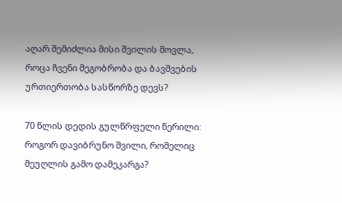აღარ შემიძლია მისი შვილის მოვლა, როცა ჩვენი მეგობრობა და ბავშვების ურთიერთობა სასწორზე დევს?

70 წლის დედის გულწრფელი წერილი: როგორ დავიბრუნო შვილი, რომელიც მეუღლის გამო დამეკარგა?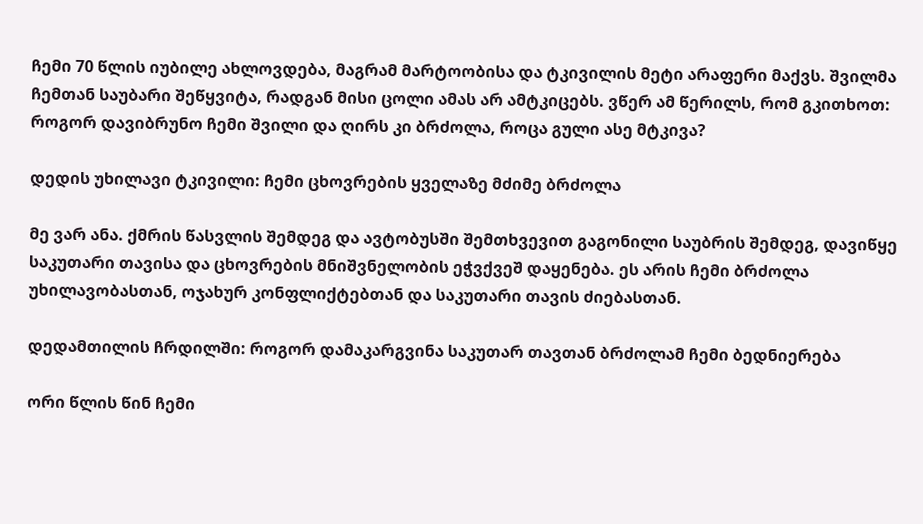ჩემი 70 წლის იუბილე ახლოვდება, მაგრამ მარტოობისა და ტკივილის მეტი არაფერი მაქვს. შვილმა ჩემთან საუბარი შეწყვიტა, რადგან მისი ცოლი ამას არ ამტკიცებს. ვწერ ამ წერილს, რომ გკითხოთ: როგორ დავიბრუნო ჩემი შვილი და ღირს კი ბრძოლა, როცა გული ასე მტკივა?

დედის უხილავი ტკივილი: ჩემი ცხოვრების ყველაზე მძიმე ბრძოლა

მე ვარ ანა. ქმრის წასვლის შემდეგ და ავტობუსში შემთხვევით გაგონილი საუბრის შემდეგ, დავიწყე საკუთარი თავისა და ცხოვრების მნიშვნელობის ეჭვქვეშ დაყენება. ეს არის ჩემი ბრძოლა უხილავობასთან, ოჯახურ კონფლიქტებთან და საკუთარი თავის ძიებასთან.

დედამთილის ჩრდილში: როგორ დამაკარგვინა საკუთარ თავთან ბრძოლამ ჩემი ბედნიერება

ორი წლის წინ ჩემი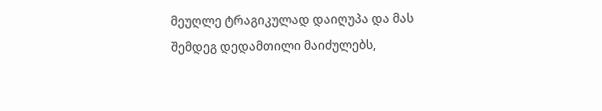მეუღლე ტრაგიკულად დაიღუპა და მას შემდეგ დედამთილი მაიძულებს,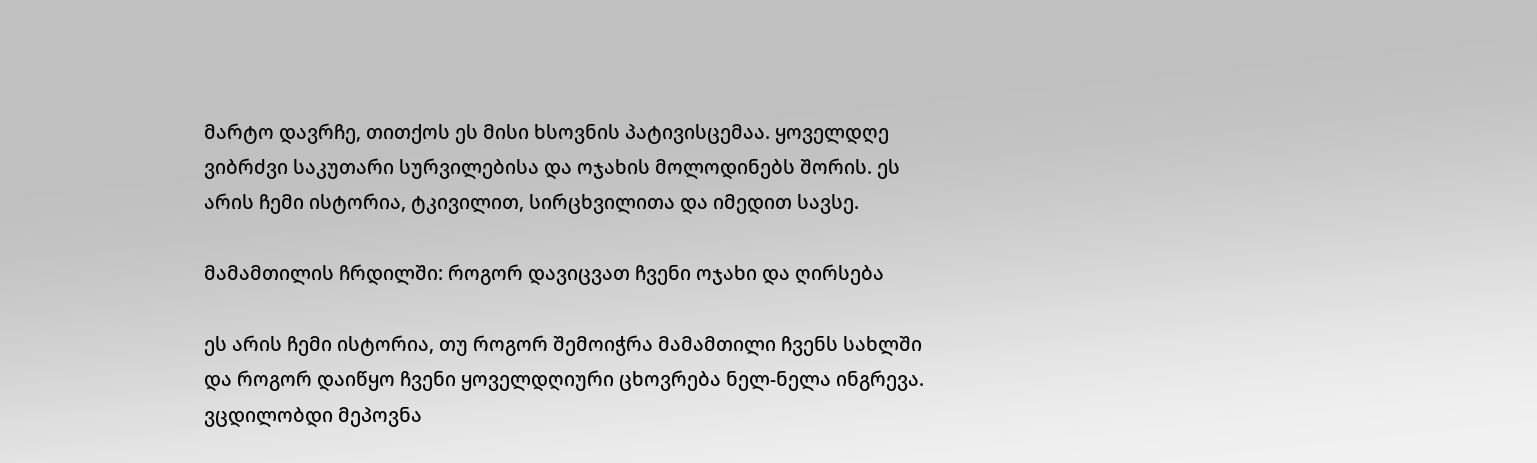მარტო დავრჩე, თითქოს ეს მისი ხსოვნის პატივისცემაა. ყოველდღე ვიბრძვი საკუთარი სურვილებისა და ოჯახის მოლოდინებს შორის. ეს არის ჩემი ისტორია, ტკივილით, სირცხვილითა და იმედით სავსე.

მამამთილის ჩრდილში: როგორ დავიცვათ ჩვენი ოჯახი და ღირსება

ეს არის ჩემი ისტორია, თუ როგორ შემოიჭრა მამამთილი ჩვენს სახლში და როგორ დაიწყო ჩვენი ყოველდღიური ცხოვრება ნელ-ნელა ინგრევა. ვცდილობდი მეპოვნა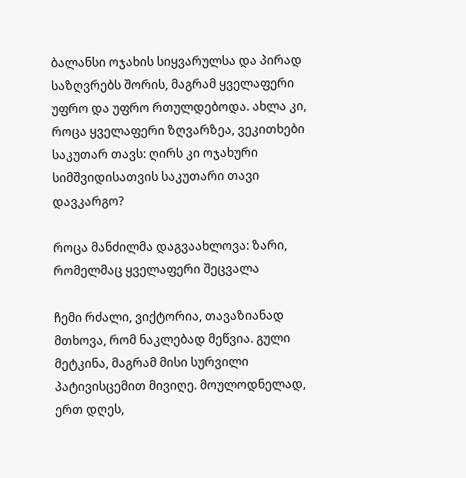ბალანსი ოჯახის სიყვარულსა და პირად საზღვრებს შორის, მაგრამ ყველაფერი უფრო და უფრო რთულდებოდა. ახლა კი, როცა ყველაფერი ზღვარზეა, ვეკითხები საკუთარ თავს: ღირს კი ოჯახური სიმშვიდისათვის საკუთარი თავი დავკარგო?

როცა მანძილმა დაგვაახლოვა: ზარი, რომელმაც ყველაფერი შეცვალა

ჩემი რძალი, ვიქტორია, თავაზიანად მთხოვა, რომ ნაკლებად მეწვია. გული მეტკინა, მაგრამ მისი სურვილი პატივისცემით მივიღე. მოულოდნელად, ერთ დღეს,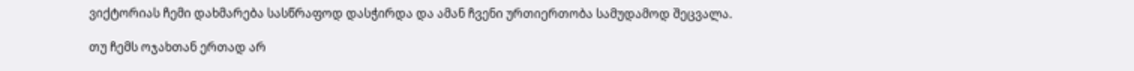ვიქტორიას ჩემი დახმარება სასწრაფოდ დასჭირდა და ამან ჩვენი ურთიერთობა სამუდამოდ შეცვალა.

თუ ჩემს ოჯახთან ერთად არ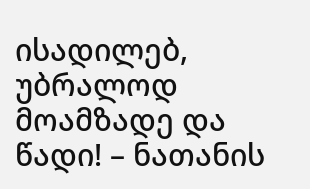ისადილებ, უბრალოდ მოამზადე და წადი! – ნათანის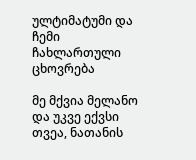ულტიმატუმი და ჩემი ჩახლართული ცხოვრება

მე მქვია მელანო და უკვე ექვსი თვეა, ნათანის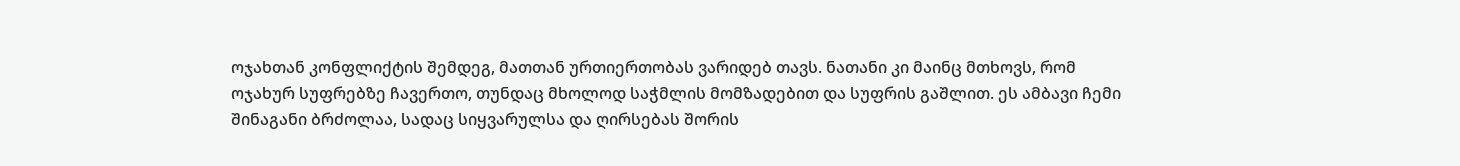ოჯახთან კონფლიქტის შემდეგ, მათთან ურთიერთობას ვარიდებ თავს. ნათანი კი მაინც მთხოვს, რომ ოჯახურ სუფრებზე ჩავერთო, თუნდაც მხოლოდ საჭმლის მომზადებით და სუფრის გაშლით. ეს ამბავი ჩემი შინაგანი ბრძოლაა, სადაც სიყვარულსა და ღირსებას შორის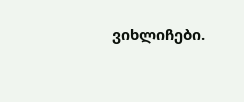ვიხლიჩები.